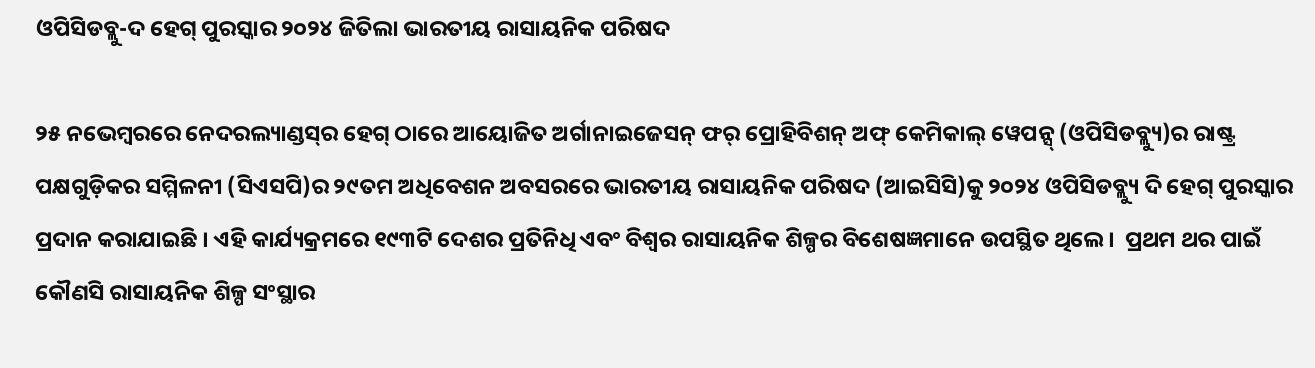ଓପିସିଡବ୍ଲୁ-ଦ ହେଗ୍‌ ପୁରସ୍କାର ୨୦୨୪ ଜିତିଲା ଭାରତୀୟ ରାସାୟନିକ ପରିଷଦ

୨୫ ନଭେମ୍ବରରେ ନେଦରଲ୍ୟାଣ୍ଡସ୍‌ର ହେଗ୍ ଠାରେ ଆୟୋଜିତ ଅର୍ଗାନାଇଜେସନ୍ ଫର୍ ପ୍ରୋହିବିଶନ୍ ଅଫ୍ କେମିକାଲ୍ ୱେପନ୍ସ୍ (ଓପିସିଡବ୍ଲ୍ୟୁ)ର ରାଷ୍ଟ୍ର ପକ୍ଷଗୁଡ଼ିକର ସମ୍ମିଳନୀ (ସିଏସପି)ର ୨୯ତମ ଅଧିବେଶନ ଅବସରରେ ଭାରତୀୟ ରାସାୟନିକ ପରିଷଦ (ଆଇସିସି)କୁ ୨୦୨୪ ଓପିସିଡବ୍ଲ୍ୟୁ ଦି ହେଗ୍ ପୁରସ୍କାର ପ୍ରଦାନ କରାଯାଇଛି । ଏହି କାର୍ଯ୍ୟକ୍ରମରେ ୧୯୩ଟି ଦେଶର ପ୍ରତିନିଧି ଏବଂ ବିଶ୍ୱର ରାସାୟନିକ ଶିଳ୍ପର ବିଶେଷଜ୍ଞମାନେ ଉପସ୍ଥିତ ଥିଲେ।  ପ୍ରଥମ ଥର ପାଇଁ କୌଣସି ରାସାୟନିକ ଶିଳ୍ପ ସଂସ୍ଥାର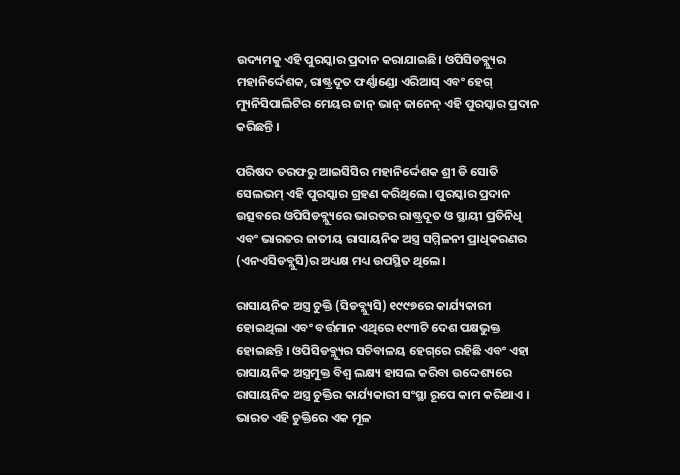ଉଦ୍ୟମକୁ ଏହି ପୁରସ୍କାର ପ୍ରଦାନ କରାଯାଇଛି। ଓପିସିଡବ୍ଲ୍ୟୁର ମହାନିର୍ଦ୍ଦେଶକ, ରାଷ୍ଟ୍ରଦୂତ ଫର୍ଣ୍ଣାଣ୍ଡୋ ଏରିଆସ୍ ଏବଂ ହେଗ୍ ମ୍ୟୁନିସିପାଲିଟିର ମେୟର ଜାନ୍ ଭାନ୍ ଜାନେନ୍ ଏହି ପୁରସ୍କାର ପ୍ରଦାନ କରିଛନ୍ତି ।

ପରିଷଦ ତରଫରୁ ଆଇସିସିର ମହାନିର୍ଦ୍ଦେଶକ ଶ୍ରୀ ଡି ସୋତି ସେଲଭମ୍ ଏହି ପୁରସ୍କାର ଗ୍ରହଣ କରିଥିଲେ। ପୁରସ୍କାର ପ୍ରଦାନ ଉତ୍ସବରେ ଓପିସିଡବ୍ଲ୍ୟୁରେ ଭାରତର ରାଷ୍ଟ୍ରଦୂତ ଓ ସ୍ଥାୟୀ ପ୍ରତିନିଧି ଏବଂ ଭାରତର ଜାତୀୟ ରାସାୟନିକ ଅସ୍ତ୍ର ସମ୍ମିଳନୀ ପ୍ରାଧିକରଣର (ଏନଏସିଡବ୍ଲୁସି)ର ଅଧ୍ୟକ୍ଷ ମଧ୍ୟ ଉପସ୍ଥିତ ଥିଲେ।

ରାସାୟନିକ ଅସ୍ତ୍ର ଚୁକ୍ତି (ସିଡବ୍ଲ୍ୟୁସି) ୧୯୯୭ରେ କାର୍ଯ୍ୟକାରୀ ହୋଇଥିଲା ଏବଂ ବର୍ତ୍ତମାନ ଏଥିରେ ୧୯୩ଟି ଦେଶ ପକ୍ଷଭୁକ୍ତ ହୋଇଛନ୍ତି । ଓପିସିଡବ୍ଲ୍ୟୁର ସଚିବାଳୟ ହେଗ୍‌ରେ ରହିଛି ଏବଂ ଏହା ରାସାୟନିକ ଅସ୍ତ୍ରମୁକ୍ତ ବିଶ୍ୱ ଲକ୍ଷ୍ୟ ହାସଲ କରିବା ଉଦ୍ଦେଶ୍ୟରେ ରାସାୟନିକ ଅସ୍ତ୍ର ଚୁକ୍ତିର କାର୍ଯ୍ୟକାରୀ ସଂସ୍ଥା ରୂପେ କାମ କରିଥାଏ । ଭାରତ ଏହି ଚୁକ୍ତିରେ ଏକ ମୂଳ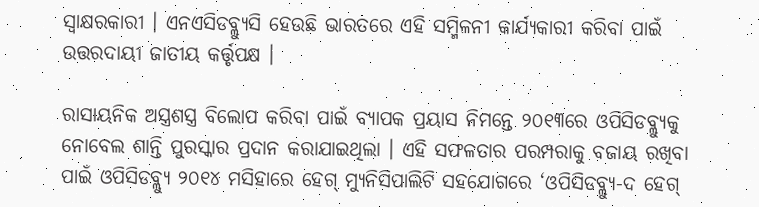ସ୍ୱାକ୍ଷରକାରୀ । ଏନଏସିଡବ୍ଲ୍ୟୁସି ହେଉଛି ଭାରତରେ ଏହି ସମ୍ମିଳନୀ କାର୍ଯ୍ୟକାରୀ କରିବା ପାଇଁ ଉତ୍ତରଦାୟୀ ଜାତୀୟ କର୍ତ୍ତୃପକ୍ଷ ।

ରାସାୟନିକ ଅସ୍ତ୍ରଶସ୍ତ୍ର ବିଲୋପ କରିବା ପାଇଁ ବ୍ୟାପକ ପ୍ରୟାସ ନିମନ୍ତେ ୨୦୧୩ରେ ଓପିସିଡବ୍ଲ୍ୟୁକୁ ନୋବେଲ ଶାନ୍ତି ପୁରସ୍କାର ପ୍ରଦାନ କରାଯାଇଥିଲା । ଏହି ସଫଳତାର ପରମ୍ପରାକୁ ବଜାୟ ରଖିବା ପାଇଁ ଓପିସିଡବ୍ଲ୍ୟୁ ୨୦୧୪ ମସିହାରେ ହେଗ୍ ମ୍ୟୁନିସିପାଲିଟି ସହଯୋଗରେ ‘ଓପିସିଡବ୍ଲ୍ୟୁ-ଦ ହେଗ୍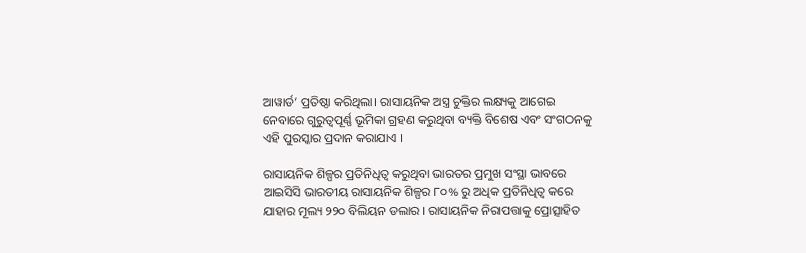ଆୱାର୍ଡ’ ପ୍ରତିଷ୍ଠା କରିଥିଲା। ରାସାୟନିକ ଅସ୍ତ୍ର ଚୁକ୍ତିର ଲକ୍ଷ୍ୟକୁ ଆଗେଇ ନେବାରେ ଗୁରୁତ୍ୱପୂର୍ଣ୍ଣ ଭୂମିକା ଗ୍ରହଣ କରୁଥିବା ବ୍ୟକ୍ତି ବିଶେଷ ଏବଂ ସଂଗଠନକୁ ଏହି ପୁରସ୍କାର ପ୍ରଦାନ କରାଯାଏ ।

ରାସାୟନିକ ଶିଳ୍ପର ପ୍ରତିନିଧିତ୍ୱ କରୁଥିବା ଭାରତର ପ୍ରମୁଖ ସଂସ୍ଥା ଭାବରେ ଆଇସିସି ଭାରତୀୟ ରାସାୟନିକ ଶିଳ୍ପର ୮୦% ରୁ ଅଧିକ ପ୍ରତିନିଧିତ୍ୱ କରେ ଯାହାର ମୂଲ୍ୟ ୨୨୦ ବିଲିୟନ ଡଲାର । ରାସାୟନିକ ନିରାପତ୍ତାକୁ ପ୍ରୋତ୍ସାହିତ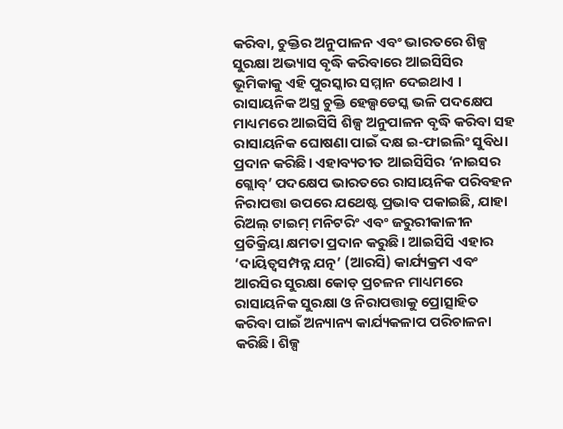କରିବା, ଚୁକ୍ତିର ଅନୁପାଳନ ଏବଂ ଭାରତରେ ଶିଳ୍ପ ସୁରକ୍ଷା ଅଭ୍ୟାସ ବୃଦ୍ଧି କରିବାରେ ଆଇସିସିର ଭୂମିକାକୁ ଏହି ପୁରସ୍କାର ସମ୍ମାନ ଦେଇଥାଏ । ରାସାୟନିକ ଅସ୍ତ୍ର ଚୁକ୍ତି ହେଲ୍ପଡେସ୍କ ଭଳି ପଦକ୍ଷେପ ମାଧ୍ୟମରେ ଆଇସିସି ଶିଳ୍ପ ଅନୁପାଳନ ବୃଦ୍ଧି କରିବା ସହ ରାସାୟନିକ ଘୋଷଣା ପାଇଁ ଦକ୍ଷ ଇ-ଫାଇଲିଂ ସୁବିଧା ପ୍ରଦାନ କରିଛି। ଏହାବ୍ୟତୀତ ଆଇସିସିର ‘ନାଇସର ଗ୍ଲୋବ୍’ ପଦକ୍ଷେପ ଭାରତରେ ରାସାୟନିକ ପରିବହନ ନିରାପତ୍ତା ଉପରେ ଯଥେଷ୍ଟ ପ୍ରଭାବ ପକାଇଛି, ଯାହା ରିଅଲ୍ ଟାଇମ୍ ମନିଟରିଂ ଏବଂ ଜରୁରୀକାଳୀନ ପ୍ରତିକ୍ରିୟା କ୍ଷମତା ପ୍ରଦାନ କରୁଛି। ଆଇସିସି ଏହାର ‘ଦାୟିତ୍ୱସମ୍ପନ୍ନ ଯତ୍ନ’ (ଆରସି) କାର୍ଯ୍ୟକ୍ରମ ଏବଂ ଆରସିର ସୁରକ୍ଷା କୋଡ୍ ପ୍ରଚଳନ ମାଧ୍ୟମରେ ରାସାୟନିକ ସୁରକ୍ଷା ଓ ନିରାପତ୍ତାକୁ ପ୍ରୋତ୍ସାହିତ କରିବା ପାଇଁ ଅନ୍ୟାନ୍ୟ କାର୍ଯ୍ୟକଳାପ ପରିଚାଳନା କରିଛି। ଶିଳ୍ପ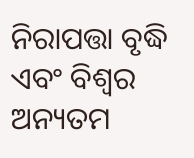ନିରାପତ୍ତା ବୃଦ୍ଧି ଏବଂ ବିଶ୍ୱର ଅନ୍ୟତମ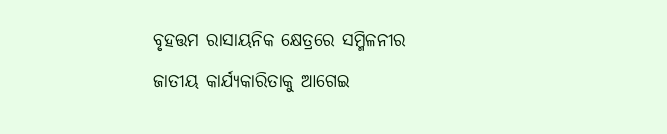ବୃହତ୍ତମ ରାସାୟନିକ କ୍ଷେତ୍ରରେ ସମ୍ମିଳନୀର ଜାତୀୟ କାର୍ଯ୍ୟକାରିତାକୁ ଆଗେଇ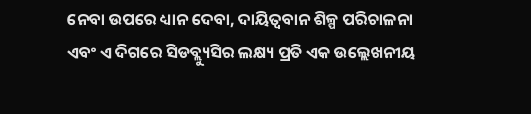ନେବା ଉପରେ ଧ୍ୟାନ ଦେବା, ଦାୟିତ୍ୱବାନ ଶିଳ୍ପ ପରିଚାଳନା ଏବଂ ଏ ଦିଗରେ ସିଡବ୍ଲ୍ୟୁସିର ଲକ୍ଷ୍ୟ ପ୍ରତି ଏକ ଉଲ୍ଲେଖନୀୟ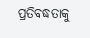ପ୍ରତିବଦ୍ଧତାକୁ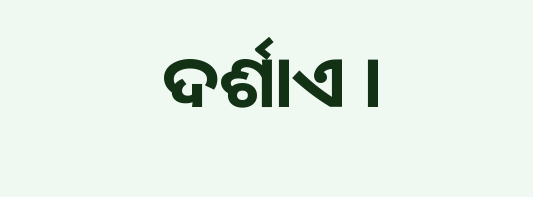ଦର୍ଶାଏ ।